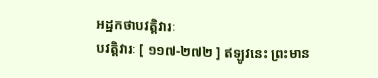អដ្ឋកថាបវត្តិវារៈ
បវត្តិវារៈ [ ១១៧-២៧២ ] ឥឡូវនេះ ព្រះមាន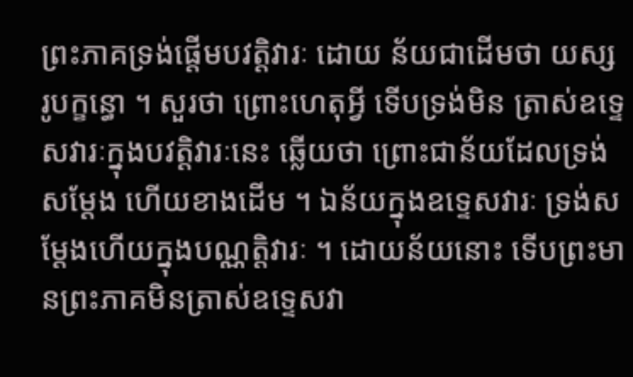ព្រះភាគទ្រង់ផ្តើមបវត្តិវារៈ ដោយ ន័យជាដើមថា យស្ស រូបក្ខន្ធោ ។ សួរថា ព្រោះហេតុអ្វី ទើបទ្រង់មិន ត្រាស់ឧទ្ទេសវារៈក្នុងបវត្តិវារៈនេះ ឆ្លើយថា ព្រោះជាន័យដែលទ្រង់សម្តែង ហើយខាងដើម ។ ឯន័យក្នុងឧទ្ទេសវារៈ ទ្រង់សម្តែងហើយក្នុងបណ្ណត្តិវារៈ ។ ដោយន័យនោះ ទើបព្រះមានព្រះភាគមិនត្រាស់ឧទ្ទេសវា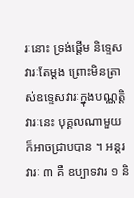រៈនោះ ទ្រង់ផ្តើម និទ្ទេសវារៈតែម្តង ព្រោះមិនត្រាស់ឧទ្ទេសវារៈក្នុងបណ្ណត្តិវារៈនេះ បុគ្គលណាមួយ ក៏អាចជ្រាបបាន ។ អន្តរវារៈ ៣ គឺ ឧប្បាទវារ ១ និ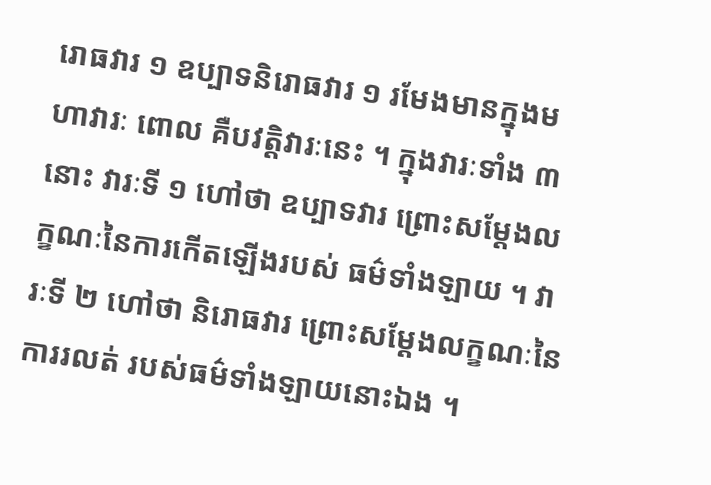រោធវារ ១ ឧប្បាទនិរោធវារ ១ រមែងមានក្នុងមហាវារៈ ពោល គឺបវត្តិវារៈនេះ ។ ក្នុងវារៈទាំង ៣ នោះ វារៈទី ១ ហៅថា ឧប្បាទវារ ព្រោះសម្តែងលក្ខណៈនៃការកើតឡើងរបស់ ធម៌ទាំងឡាយ ។ វារៈទី ២ ហៅថា និរោធវារ ព្រោះសម្តែងលក្ខណៈនៃការរលត់ របស់ធម៌ទាំងឡាយនោះឯង ។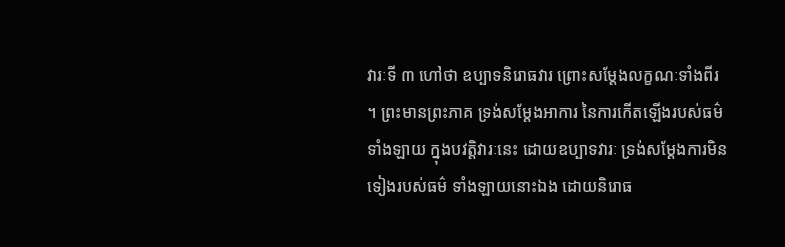វារៈទី ៣ ហៅថា ឧប្បាទនិរោធវារ ព្រោះសម្តែងលក្ខណៈទាំងពីរ ។ ព្រះមានព្រះភាគ ទ្រង់សម្តែងអាការ នៃការកើតឡើងរបស់ធម៌ទាំងឡាយ ក្នុងបវត្តិវារៈនេះ ដោយឧប្បាទវារៈ ទ្រង់សម្តែងការមិនទៀងរបស់ធម៌ ទាំងឡាយនោះឯង ដោយនិរោធ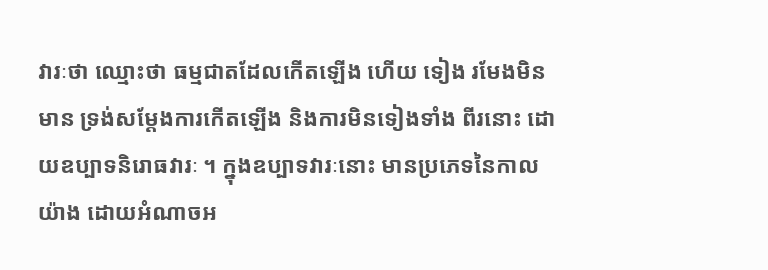វារៈថា ឈ្មោះថា ធម្មជាតដែលកើតឡើង ហើយ ទៀង រមែងមិនមាន ទ្រង់សម្តែងការកើតឡើង និងការមិនទៀងទាំង ពីរនោះ ដោយឧប្បាទនិរោធវារៈ ។ ក្នុងឧប្បាទវារៈនោះ មានប្រភេទនៃកាល យ៉ាង ដោយអំណាចអ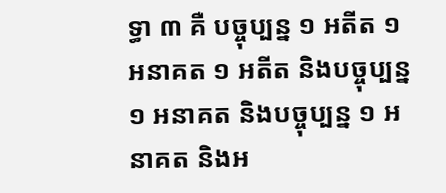ទ្ធា ៣ គឺ បច្ចុប្បន្ន ១ អតីត ១ អនាគត ១ អតីត និងបច្ចុប្បន្ន ១ អនាគត និងបច្ចុប្បន្ន ១ អនាគត និងអ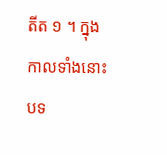តីត ១ ។ ក្នុងកាលទាំងនោះ បទ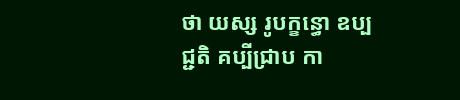ថា យស្ស រូបក្ខន្ធោ ឧប្បជ្ជតិ គប្បីជ្រាប កា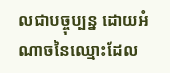លជាបច្ចុប្បន្ន ដោយអំណាចនៃឈ្មោះដែល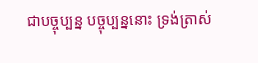ជាបច្ចុប្បន្ន បច្ចុប្បន្ននោះ ទ្រង់ត្រាស់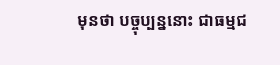មុនថា បច្ចុប្បន្ននោះ ជាធម្មជ